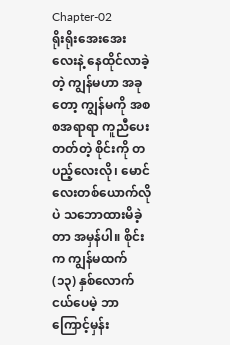Chapter-02
ရိုးရိုးအေးအေးလေးနဲ့ နေထိုင်လာခဲ့တဲ့ ကျွန်မဟာ အခုတော့ ကျွန်မကို အစစအရာရာ ကူညီပေးတတ်တဲ့ စိုင်းကို တပည့်လေးလို၊ မောင်လေးတစ်ယောက်လိုပဲ သဘောထားမိခဲ့တာ အမှန်ပါ။ စိုင်းက ကျွန်မထက် (၁၃) နှစ်လောက် ငယ်ပေမဲ့ ဘာကြောင့်မှန်း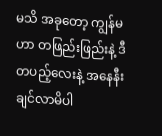မသိ အခုတော့ ကျွန်မဟာ တဖြည်းဖြည်းနဲ့ ဒီတပည့်လေးနဲ့ အနေနီးချင်လာမိပါ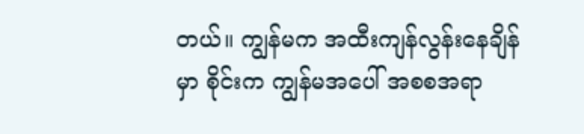တယ်။ ကျွန်မက အထီးကျန်လွန်းနေချိန်မှာ စိုင်းက ကျွန်မအပေါ် အစစအရာ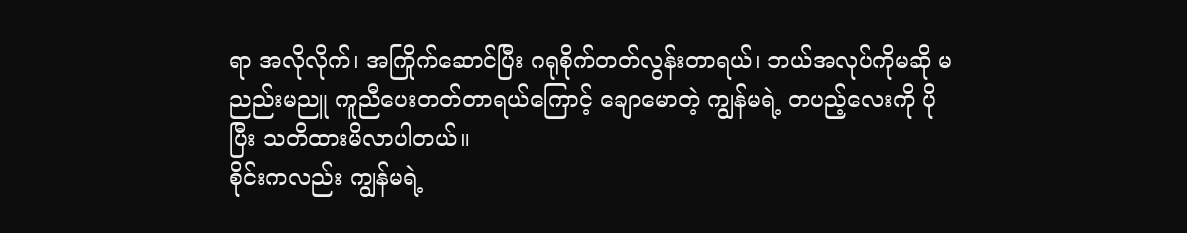ရာ အလိုလိုက်၊ အကြိုက်ဆောင်ပြီး ဂရုစိုက်တတ်လွန်းတာရယ်၊ ဘယ်အလုပ်ကိုမဆို မညည်းမညူ ကူညီပေးတတ်တာရယ်ကြောင့် ချောမောတဲ့ ကျွန်မရဲ့ တပည့်လေးကို ပိုပြီး သတိထားမိလာပါတယ်။
စိုင်းကလည်း ကျွန်မရဲ့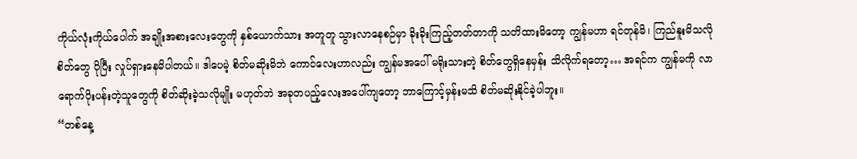ကိုယ်လုံးကိုယ်ပေါက် အချိုးအစားလေးတွေကို နှစ်ယောက်သား အတူတူ သွားလာနေစဉ်မှာ ခိုးခိုးကြည့်တတ်တာကို သတိထားမိတော့ ကျွန်မဟာ ရင်တုန်မိ၊ ကြည်နူးမိသလို စိတ်တွေ ပိုပြီး လှုပ်ရှားနေမိပါတယ်။ ဒါပေမဲ့ စိတ်မဆိုးမိဘဲ ကောင်လေးဟာလည်း ကျွန်မအပေါ် မရိုးသားတဲ့ စိတ်တွေရှိနေမှန်း သိလိုက်ရတော့… အရင်က ကျွန်မကို လာရောက်ပိုးပန်းတဲ့သူတွေကို စိတ်ဆိုးခဲ့သလိုမျိုး မဟုတ်ဘဲ အခုတပည့်လေးအပေါ်ကျတော့ ဘာကြောင့်မှန်းမသိ စိတ်မဆိုးနိုင်ခဲ့ပါဘူး။
“တစ်နေ့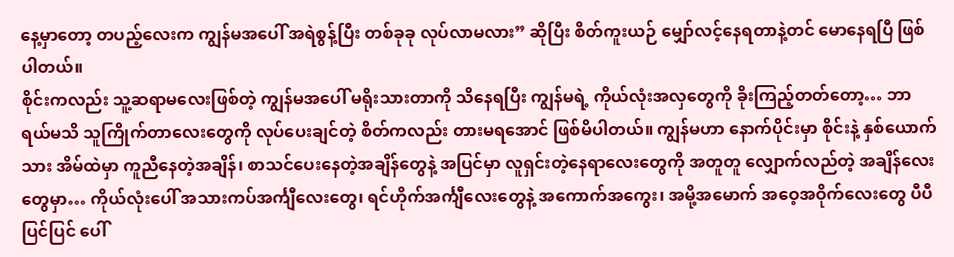နေ့မှာတော့ တပည့်လေးက ကျွန်မအပေါ် အရဲစွန့်ပြီး တစ်ခုခု လုပ်လာမလား” ဆိုပြီး စိတ်ကူးယဉ် မျှော်လင့်နေရတာနဲ့တင် မောနေရပြီ ဖြစ်ပါတယ်။
စိုင်းကလည်း သူ့ဆရာမလေးဖြစ်တဲ့ ကျွန်မအပေါ် မရိုးသားတာကို သိနေရပြီး ကျွန်မရဲ့ ကိုယ်လုံးအလှတွေကို ခိုးကြည့်တတ်တော့… ဘာရယ်မသိ သူကြိုက်တာလေးတွေကို လုပ်ပေးချင်တဲ့ စိတ်ကလည်း တားမရအောင် ဖြစ်မိပါတယ်။ ကျွန်မဟာ နောက်ပိုင်းမှာ စိုင်းနဲ့ နှစ်ယောက်သား အိမ်ထဲမှာ ကူညီနေတဲ့အချိန်၊ စာသင်ပေးနေတဲ့အချိန်တွေနဲ့ အပြင်မှာ လူရှင်းတဲ့နေရာလေးတွေကို အတူတူ လျှောက်လည်တဲ့ အချိန်လေးတွေမှာ… ကိုယ်လုံးပေါ် အသားကပ်အင်္ကျီလေးတွေ၊ ရင်ဟိုက်အင်္ကျီလေးတွေနဲ့ အကောက်အကွေး၊ အမို့အမောက် အဝေ့အဝိုက်လေးတွေ ပီပီပြင်ပြင် ပေါ်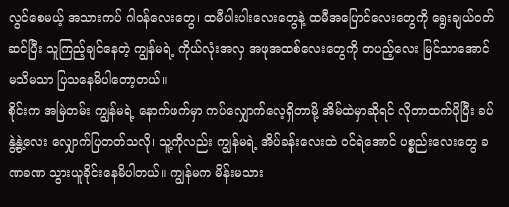လွင်စေမယ့် အသားကပ် ဂါဝန်လေးတွေ၊ ထမီပါးပါးလေးတွေနဲ့ ထမီအပြောင်လေးတွေကို ရွေးချယ်ဝတ်ဆင်ပြီး သူကြည့်ချင်နေတဲ့ ကျွန်မရဲ့ ကိုယ်လုံးအလှ အဖုအထစ်လေးတွေကို တပည့်လေး မြင်သာအောင် မသိမသာ ပြသနေမိပါတော့တယ်။
စိုင်းက အမြဲတမ်း ကျွန်မရဲ့ နောက်ဖက်မှာ ကပ်လျှောက်လေ့ရှိတာမို့ အိမ်ထဲမှာဆိုရင် လိုတာထက်ပိုပြီး ခပ်နွဲ့နွဲ့လေး လျှောက်ပြတတ်သလို၊ သူ့ကိုလည်း ကျွန်မရဲ့ အိပ်ခန်းလေးထဲ ဝင်ရဲအောင် ပစ္စည်းလေးတွေ ခဏခဏ သွားယူခိုင်းနေမိပါတယ်။ ကျွန်မက မိန်းမသား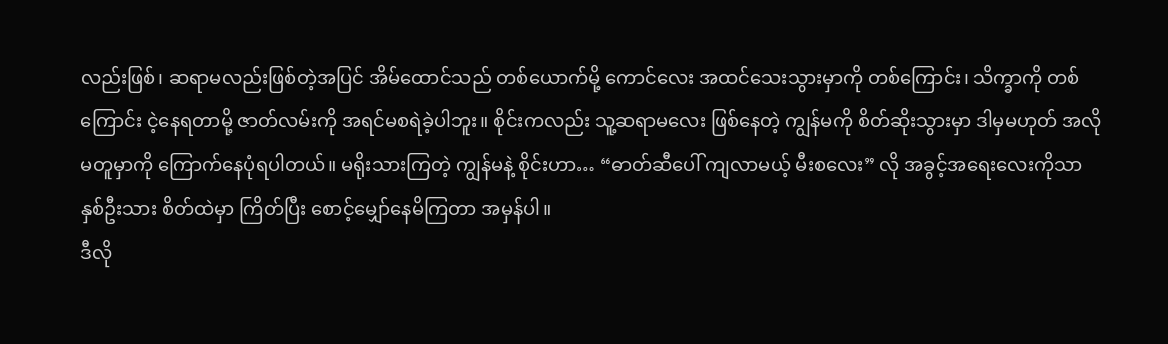လည်းဖြစ်၊ ဆရာမလည်းဖြစ်တဲ့အပြင် အိမ်ထောင်သည် တစ်ယောက်မို့ ကောင်လေး အထင်သေးသွားမှာကို တစ်ကြောင်း၊ သိက္ခာကို တစ်ကြောင်း ငဲ့နေရတာမို့ ဇာတ်လမ်းကို အရင်မစရဲခဲ့ပါဘူး။ စိုင်းကလည်း သူ့ဆရာမလေး ဖြစ်နေတဲ့ ကျွန်မကို စိတ်ဆိုးသွားမှာ ဒါမှမဟုတ် အလိုမတူမှာကို ကြောက်နေပုံရပါတယ်။ မရိုးသားကြတဲ့ ကျွန်မနဲ့ စိုင်းဟာ… “ဓာတ်ဆီပေါ် ကျလာမယ့် မီးစလေး” လို အခွင့်အရေးလေးကိုသာ နှစ်ဦးသား စိတ်ထဲမှာ ကြိတ်ပြီး စောင့်မျှော်နေမိကြတာ အမှန်ပါ။
ဒီလို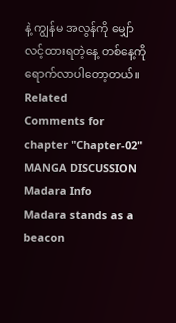နဲ့ ကျွန်မ အလွန်ကို မျှော်လင့်ထားရတဲ့နေ့ တစ်နေ့ကို ရောက်လာပါတော့တယ်။
Related
Comments for chapter "Chapter-02"
MANGA DISCUSSION
Madara Info
Madara stands as a beacon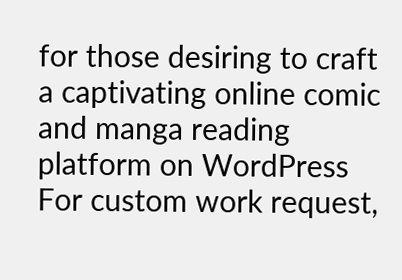for those desiring to craft a captivating online comic and manga reading platform on WordPress
For custom work request,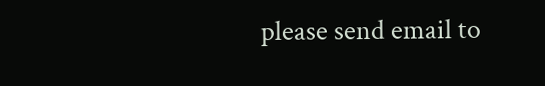please send email to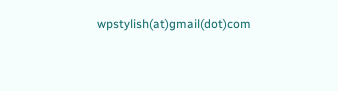wpstylish(at)gmail(dot)com